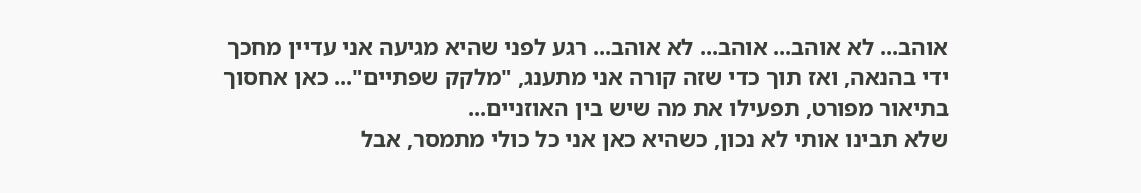אוהב... לא אוהב... אוהב... לא אוהב... רגע לפני שהיא מגיעה אני עדיין מחכך ידי בהנאה, ואז תוך כדי שזה קורה אני מתענג, "מלקק שפתיים"... כאן אחסוך בתיאור מפורט, תפעילו את מה שיש בין האוזניים...
שלא תבינו אותי לא נכון, כשהיא כאן אני כל כולי מתמסר, אבל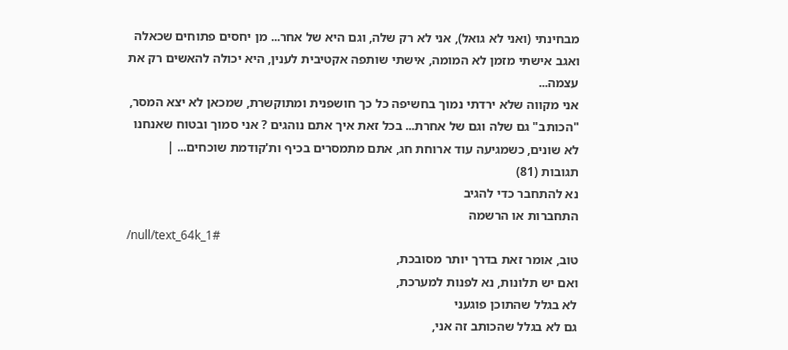מבחינתי (ואני לא גואל), אני לא רק שלה, וגם היא של אחר... מן יחסים פתוחים שכאלה ואגב אישתי מזמן לא המומה, אישתי שותפה אקטיבית לענין, היא יכולה להאשים רק את עצמה...
אני מקווה שלא ירדתי נמוך בחשיפה כל כך חושפנית ומתוקשרת, שמכאן לא יצא המסר, "הכותב" גם שלה וגם של אחרת... בכל זאת איך אתם נוהגים ? אני סמוך ובטוח שאנחנו לא שונים, כשמגיעה עוד ארוחת חג, אתם מתמסרים בכיף ות'קודמת שוכחים... |
תגובות (81)
נא להתחבר כדי להגיב
התחברות או הרשמה
/null/text_64k_1#
טוב, אומר זאת בדרך יותר מסובכת,
ואם יש תלונות, נא לפנות למערכת,
לא בגלל שהתוכן פוגעני
גם לא בגלל שהכותב זה אני,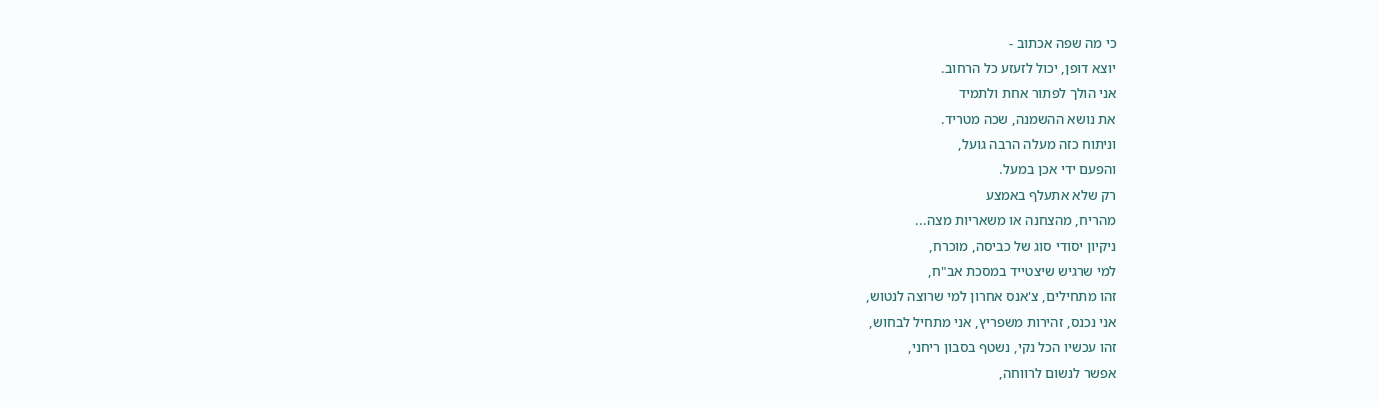כי מה שפה אכתוב -
יוצא דופן, יכול לזעזע כל הרחוב.
אני הולך לפתור אחת ולתמיד
את נושא ההשמנה, שכה מטריד.
וניתוח כזה מעלה הרבה גועל,
והפעם ידי אכן במעל.
רק שלא אתעלף באמצע
מהריח, מהצחנה או משאריות מצה...
ניקיון יסודי סוג של כביסה, מוכרח,
למי שרגיש שיצטייד במסכת אב"ח,
זהו מתחילים, צ'אנס אחרון למי שרוצה לנטוש,
אני נכנס, זהירות משפריץ, אני מתחיל לבחוש,
זהו עכשיו הכל נקי, נשטף בסבון ריחני,
אפשר לנשום לרווחה,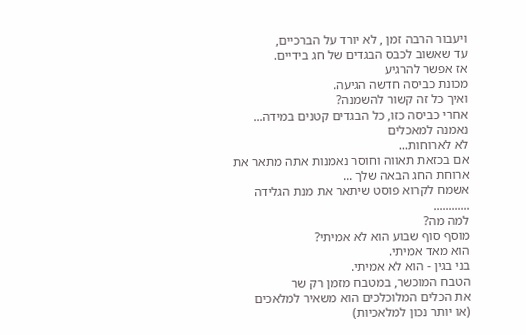ויעבור הרבה זמן , לא יורד על הברכיים,
עד שאשוב לכבס הבגדים של חג בידיים.
אז אפשר להרגיע
מכונת כביסה חדשה הגיעה.
ואיך כל זה קשור להשמנה?
אחרי כביסה כזו, כל הבגדים קטנים במידה...
נאמנה למאכלים
לא לארוחות...
אם בכזאת תאווה וחוסר נאמנות אתה מתאר את ארוחת החג הבאה שלך ...
אשמח לקרוא פוסט שיתאר את מנת הגלידה ............
למה מה?
מוסף סוף שבוע הוא לא אמיתי?
הוא מאד אמיתי.
בני בגין - הוא לא אמיתי.
הטבח המוכשר, במטבח מזמן רק שר
את הכלים המלוכלכים הוא משאיר למלאכים
(או יותר נכון למלאכיות)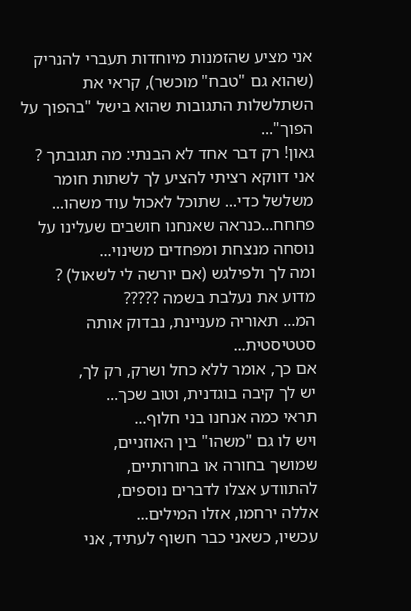אני מציע שהזמנות מיוחדות תעברי להנריק (שהוא גם "טבח" מוכשר), קראי את השתלשלות התגובות שהוא בישל "בהפוך על הפוך"...
גאון! רק דבר אחד לא הבנתי: מה תגובתך ?
אני דווקא רציתי להציע לך לשתות חומר משלשל כדי... שתוכל לאכול עוד משהו... פחחח...כנראה שאנחנו חושבים שעלינו על נוסחה מנצחת ומפחדים משינוי...
ומה לך ולפילגש (אם יורשה לי לשאול) ? מדוע את נעלבת בשמה ?????
המ... תאוריה מעניינת, נבדוק אותה סטטיסטית...
אם כך, אומר ללא כחל ושרק, רק לך,
יש לך קיבה בוגדנית, וטוב שכך...
תראי כמה אנחנו בני חלוף...
ויש לו גם "משהו" בין האוזניים,
שמושך בחורה או בחורותיים,
להתוודע אצלו לדברים נוספים,
אללה ירחמו, אזלו המילים...
עכשיו, כשאני כבר חשוף לעתיד, אני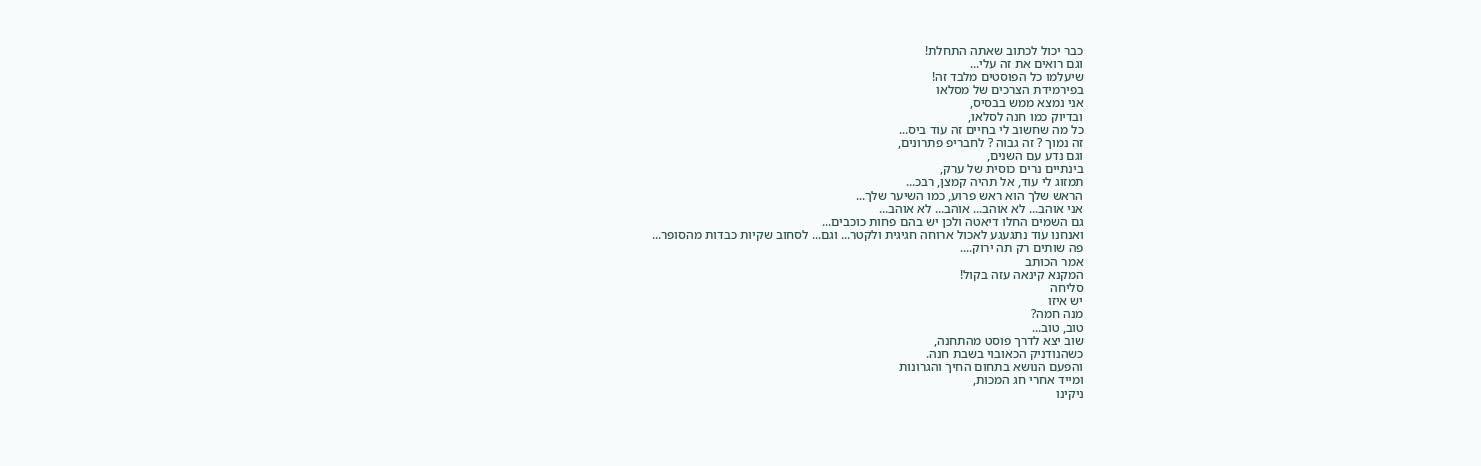כבר יכול לכתוב שאתה התחלת!
וגם רואים את זה עלי...
שיעלמו כל הפוסטים מלבד זה!
בפירמידת הצרכים של מסלאו
אני נמצא ממש בבסיס,
ובדיוק כמו חנה לסלאו,
כל מה שחשוב לי בחיים זה עוד ביס...
זה נמוך ? זה גבוה ? לחבריפ פתרונים,
וגם נדע עם השנים,
בינתיים נרים כוסית של ערק,
תמזוג לי עוד, אל תהיה קמצן, רבכ...
הראש שלך הוא ראש פרוע, כמו השיער שלך...
אני אוהב... לא אוהב... אוהב... לא אוהב...
גם השמים החלו דיאטה ולכן יש בהם פחות כוכבים...
ואנחנו עוד נתגעגע לאכול ארוחה חגיגית ולקטר... וגם... לסחוב שקיות כבדות מהסופר...
פה שותים רק תה ירוק....
אמר הכותב
המקנא קינאה עזה בקול!
סליחה
יש איזו
מנה חמה?
טוב, טוב...
שוב יצא לדרך פוסט מהתחנה,
כשהנודניק הכאובוי בשבת חנה.
והפעם הנושא בתחום החיך והגרונות
ומייד אחרי חג המכות,
ניקינו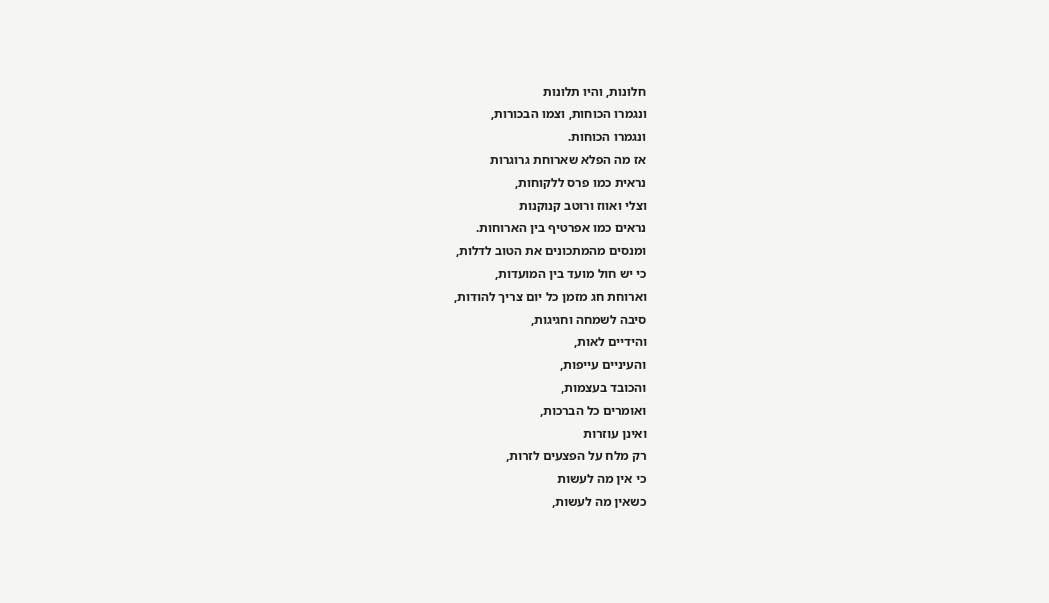חלונות, והיו תלונות
ונגמרו הכוחות, וצמו הבכורות,
ונגמרו הכוחות.
אז מה הפלא שארוחת גרוגרות
נראית כמו פרס ללקוחות,
וצלי ואווז ורוטב קנוקנות
נראים כמו אפרטיף בין הארוחות.
ומנסים מהמתכונים את הטוב לדלות,
כי יש חול מועד בין המועדות,
וארוחת חג מזמן כל יום צריך להודות,
סיבה לשמחה וחגיגות,
והידיים לאות,
והעיניים עייפות,
והכובד בעצמות,
ואומרים כל הברכות,
ואינן עוזרות
רק מלח על הפצעים לזרות,
כי אין מה לעשות
כשאין מה לעשות,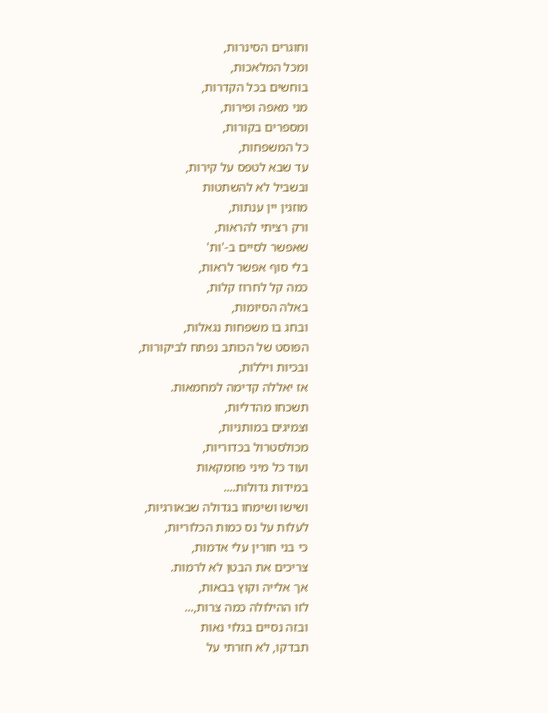וחוגרים הסינרות,
ומכל המלאכות,
בוחשים בכל הקדרות,
מני מאפה ופירות,
ומספרים בקורות,
כל המשפחות,
עד שבא לטפס על קירות,
ובשביל לא להשתטות
מוזגין יין ענתות,
ורק רציתי להראות,
שאפשר לסיים ב-'ות'
בלי סוף אפשר לראות,
כמה קל לחרוז קלות,
באלה הסיומות,
ובחג בו משפחות נגאלות,
הפוסט של הכותב נפתח לביקורות,
ובכיות ויללות,
אז יאללה קדימה למחמאות.
תשכחו מהדליות,
וצמיגים במותניות,
מכולסטרול בכדוריות,
ועוד כל מיני פוזמקאות
במידות גדולות....
ושישו ושימחו בגדולה שבאורגיות,
לעלות על נס כמות הכלוריות,
כי בני חורין עלי אדמות,
צריכים את הבטן לא לרמות.
אך אלייה וקוץ בבאות,
לזו ההילולה כמה צרות,...
ובזה נסיים בגלוי נאות
תבדקו, לא חזרתי על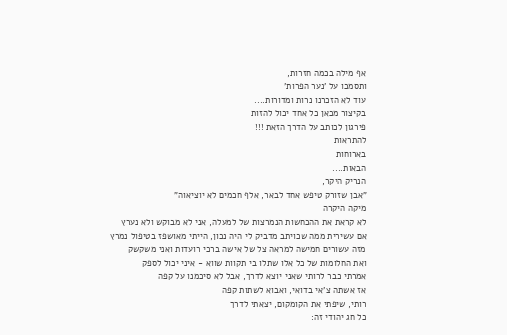אף מילה בכמה חזרות,
ותסמכו על 'נער הפרות'
עוד לא הזכרנו נרות ומדורות....
בקיצור מכאן כל אחד יכול להזות
פירגון לכותב על הדרך הזאת !!!
להתראות
בארוחות
הבאות....
הנריק היקר,
"אבן שזורק טיפש אחד לבאר, אלף חכמים לא יוציאוה"
מיקה היקרה
לא קראת את ההכחשות הנמרצות של למעלה, אני לא מבוקש ולא נערץ
אם עשירית ממה שכויתב מדביק לי היה נכון, הייתי מאושפז בטיפול נמרץ
מזה עשורים חמישה למראה צל של אישה ברכי רועדות ואני משקשק
ואת החלומות של כל אלו שתלו בי תקוות שווא - איני יכול לספק
אמרתי כבר לרותי שאני יוצא לדרך, אבל לא סיכמנו על קפה
אז אשתה צ'אי בדואי, ואבוא לשתות קפה
רותי, שיפתי את הקומקום, יצאתי לדרך
כל חג יהודי זה: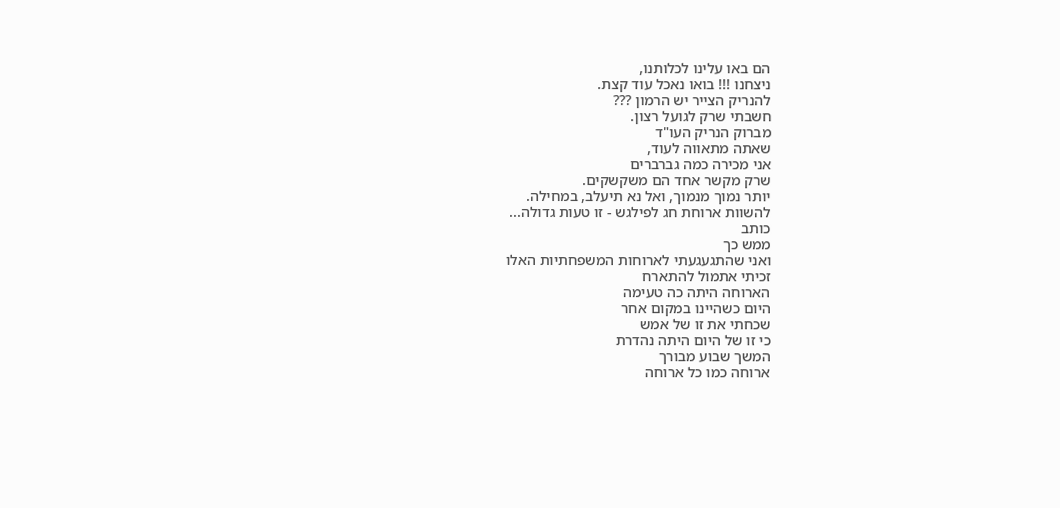הם באו עלינו לכלותנו,
ניצחנו !!! בואו נאכל עוד קצת.
להנריק הצייר יש הרמון ???
חשבתי שרק לגועל רצון.
מברוק הנריק העו"ד
שאתה מתאווה לעוד,
אני מכירה כמה גברברים
שרק מקשר אחד הם משקשקים.
יותר נמוך מנמוך, ואל נא תיעלב, במחילה.
להשוות ארוחת חג לפילגש - זו טעות גדולה...
כותב
ממש כך
ואני שהתגעגעתי לארוחות המשפחתיות האלו
זכיתי אתמול להתארח
הארוחה היתה כה טעימה
היום כשהיינו במקום אחר
שכחתי את זו של אמש
כי זו של היום היתה נהדרת
המשך שבוע מבורך
ארוחה כמו כל ארוחה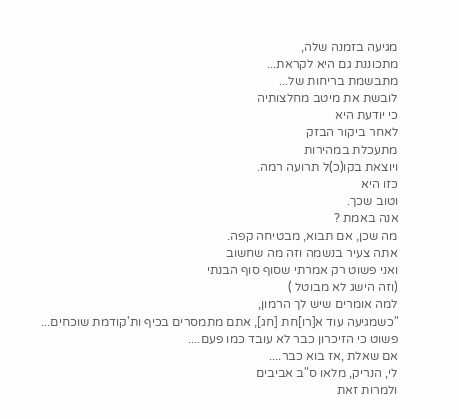מגיעה בזמנה שלה,
מתכוננת גם היא לקראת...
מתבשמת בריחות של...
לובשת את מיטב מחלצותיה
כי יודעת היא
לאחר ביקור הבזק
מתעכלת במהירות
ויוצאת בקו(כ)ל תרועה רמה.
כזו היא
וטוב שכך.
אנה באמת ?
מה שכן, אם תבוא, מבטיחה קפה.
אתה צעיר בנשמה וזה מה שחשוב
ואני פשוט רק אמרתי שסוף סוף הבנתי
(וזה הישג לא מבוטל )
למה אומרים שיש לך הרמון,
"כשמגיעה עוד א[רו]חת [חג], אתם מתמסרים בכיף ות'קודמת שוכחים...
פשוט כי הזיכרון כבר לא עובד כמו פעם....
אם שאלת ,אז בוא כבר....
לי, הנריק, מלאו ס"ב אביבים
ולמרות זאת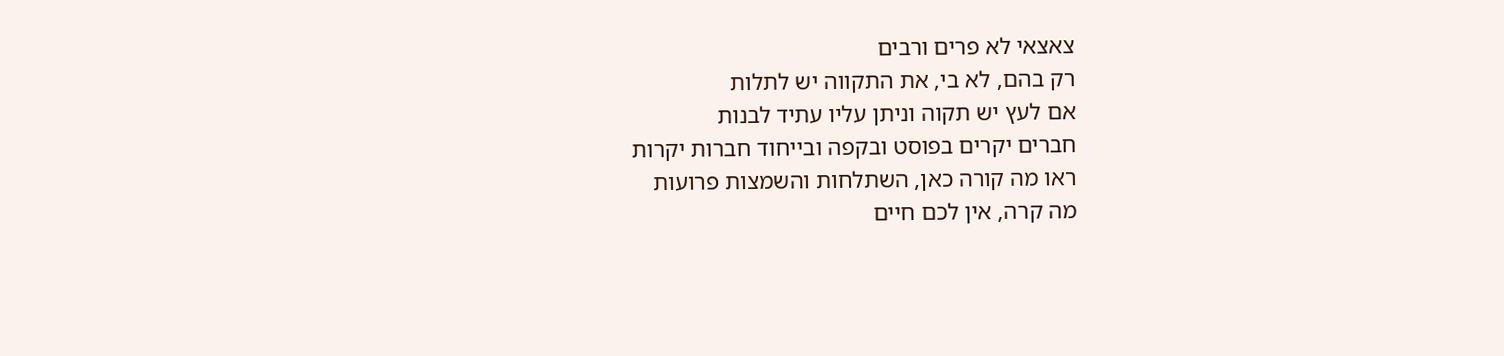צאצאי לא פרים ורבים
רק בהם, לא בי, את התקווה יש לתלות
אם לעץ יש תקוה וניתן עליו עתיד לבנות
חברים יקרים בפוסט ובקפה ובייחוד חברות יקרות
ראו מה קורה כאן, השתלחות והשמצות פרועות
מה קרה, אין לכם חיים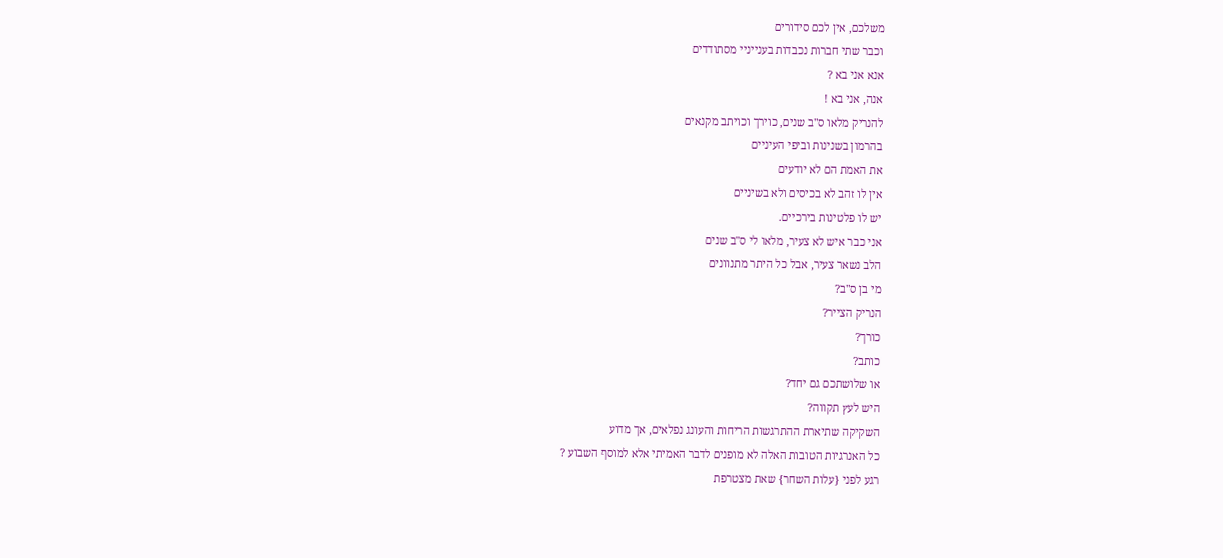משלכם, אין לכם סידורים
וכבר שתי חברות נכבדות בענייניי מסתודדים
אנא אני בא ?
אנה, אני בא !
להנריק מלאו ס"ב שנים, כוירך וכויתב מקנאים
בהרמון בשנינות וביפי העיניים
את האמת הם לא יודעים
אין לו זהב לא בכיסים ולא בשיניים
יש לו פלטינות בירכיים.
אני כבר איש לא צעיר, מלאו לי ס"ב שנים
הלב נשאר צעיר, אבל כל היתר מתנוונים
מי בן ס"ב?
הנריק הצייר?
כורך?
כותב?
או שלושתכם גם יחד?
היש לעץ תקווה?
השקיקה שתיארת ההתרגשות הריחות והעונג נפלאים, אך מדוע
כל האנרגיות הטובות האלה לא מופנים לדבר האמיתי אלא למוסף השבוע ?
רגע לפני {עלות השחר} שאת מצטרפת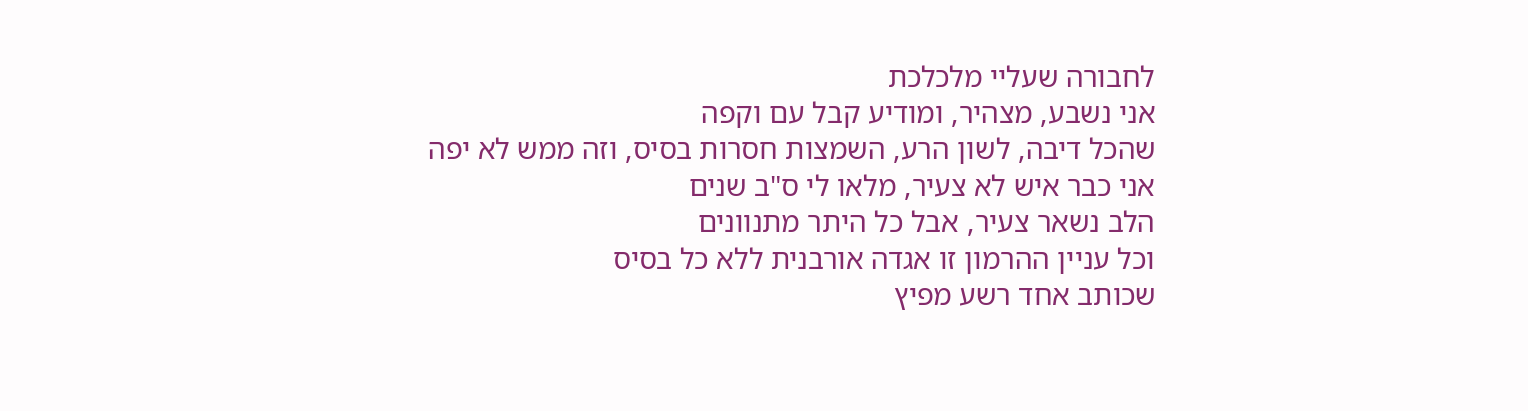לחבורה שעליי מלכלכת
אני נשבע, מצהיר, ומודיע קבל עם וקפה
שהכל דיבה, לשון הרע, השמצות חסרות בסיס, וזה ממש לא יפה
אני כבר איש לא צעיר, מלאו לי ס"ב שנים
הלב נשאר צעיר, אבל כל היתר מתנוונים
וכל עניין ההרמון זו אגדה אורבנית ללא כל בסיס
שכותב אחד רשע מפיץ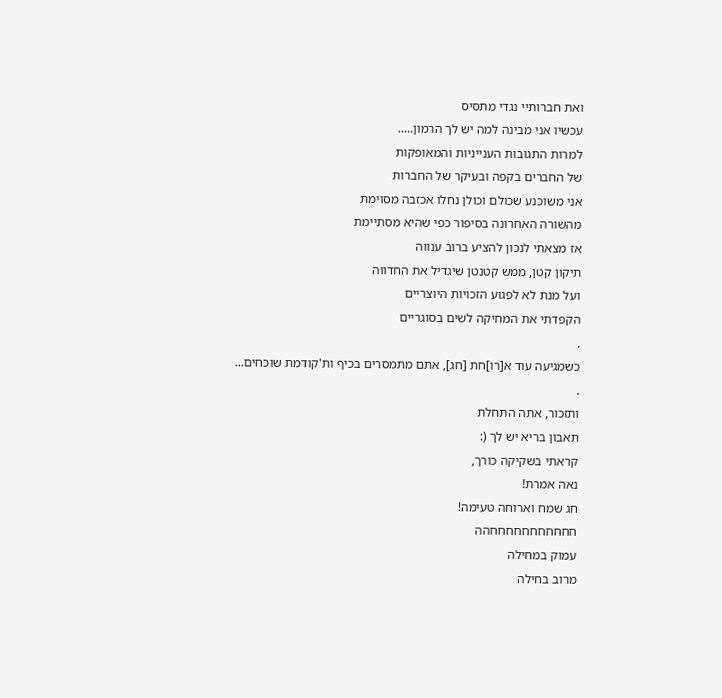ואת חברותיי נגדי מתסיס
עכשיו אני מבינה למה יש לך הרמון.....
למרות התגובות הענייניות והמאופקות
של החברים בקפה ובעיקר של החברות
אני משוכנע שכולם וכולן נחלו אכזבה מסוימת
מהשורה האחרונה בסיפור כפי שהיא מסתיימת
אז מצאתי לנכון להציע ברוב ענווה
תיקון קטן, ממש קטנטן שיגדיל את החדווה
ועל מנת לא לפגוע הזכויות היוצריים
הקפדתי את המחיקה לשים בסוגריים
.
כשמגיעה עוד א[רו]חת [חג], אתם מתמסרים בכיף ות'קודמת שוכחים...
.
ותזכור, אתה התחלת
תאבון בריא יש לך (:
קראתי בשקיקה כורך,
נאה אמרת!
חג שמח וארוחה טעימה!
חחחחחחחחחחחהה
עמוק במחילה
מרוב בחילה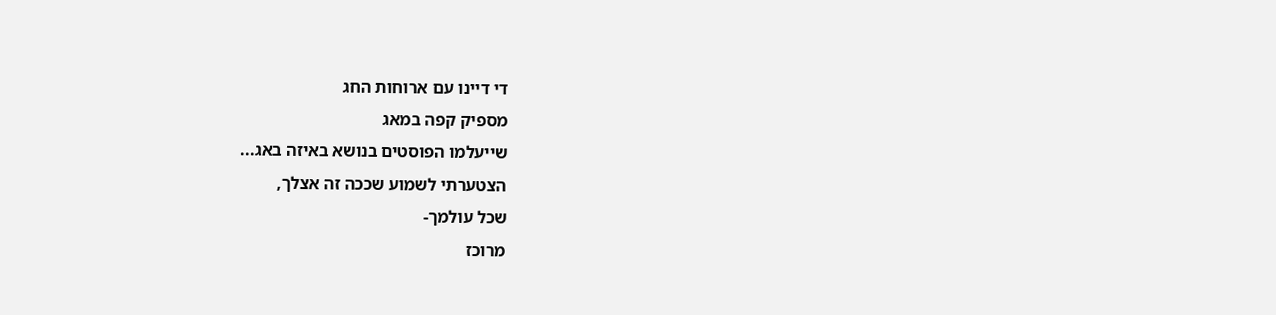די דיינו עם ארוחות החג
מספיק קפה במאג
שייעלמו הפוסטים בנושא באיזה באג...
הצטערתי לשמוע שככה זה אצלך,
שכל עולמך-
מרוכז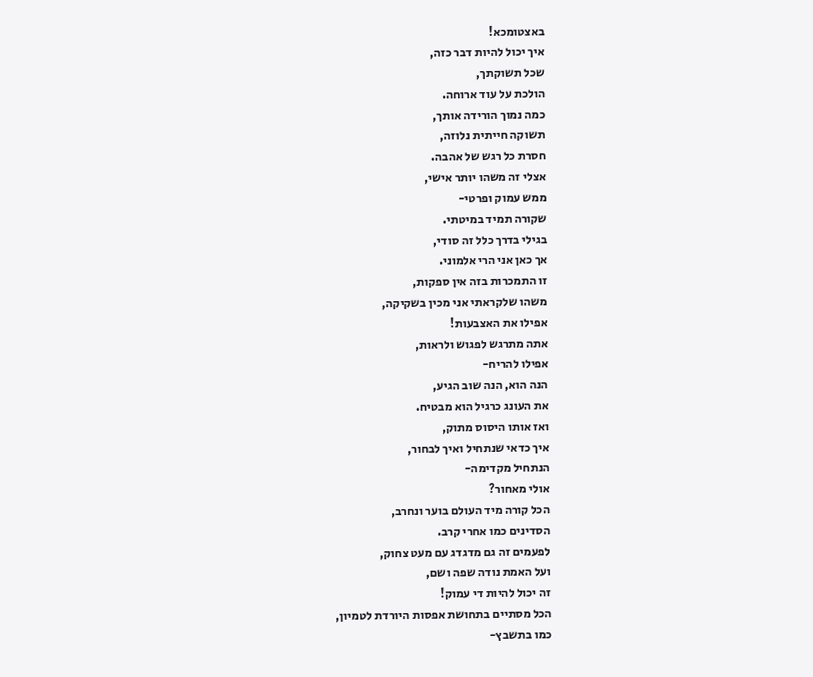באצטומכא!
איך יכול להיות דבר כזה,
שכל תשוקתך,
הולכת על עוד ארוחה.
כמה נמוך הורידה אותך,
תשוקה חייתית נלוזה,
חסרת כל רגש של אהבה.
אצלי זה משהו יותר אישי,
ממש עמוק ופרטי-
שקורה תמיד במיטתי.
בגילי בדרך כלל זה סודי,
אך כאן אני הרי אלמוני.
זו התמכרות בזה אין ספקות,
משהו שלקראתי אני מכין בשקיקה,
אפילו את האצבעות!
אתה מתרגש לפגוש ולראות,
אפילו להריח-
הנה הוא, הנה שוב הגיע,
את העונג כרגיל הוא מבטיח.
ואז אותו היסוס מתוק,
איך כדאי שנתחיל ואיך לבחור,
הנתחיל מקדימה-
אולי מאחור?
הכל קורה מיד העולם בוער ונחרב,
הסדינים כמו אחרי קרב.
לפעמים זה גם מדגדג עם מעט צחוק,
ועל האמת נודה שפה ושם,
זה יכול להיות די עמוק!
הכל מסתיים בתחושת אפסות היורדת לטמיון,
כמו בתשבץ-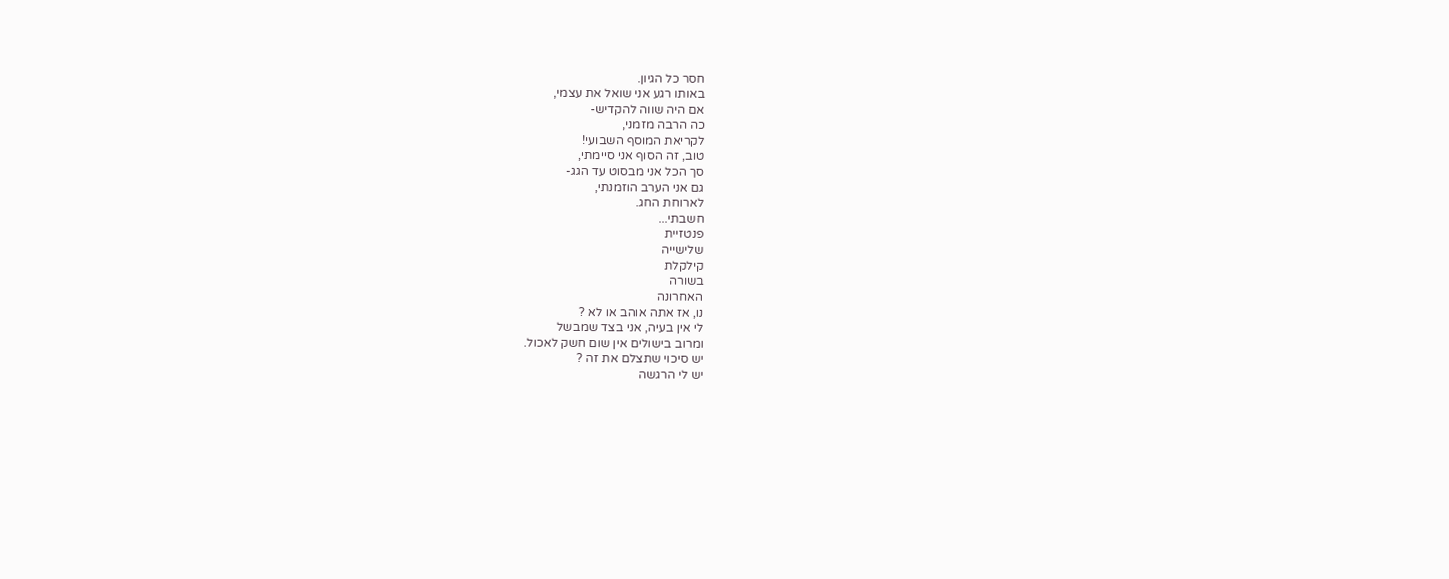חסר כל הגיון.
באותו רגע אני שואל את עצמי,
אם היה שווה להקדיש-
כה הרבה מזמני,
לקריאת המוסף השבועי!
טוב, זה הסוף אני סיימתי,
סך הכל אני מבסוט עד הגג-
גם אני הערב הוזמנתי,
לארוחת החג.
חשבתי...
פנטזיית
שלישייה
קילקלת
בשורה
האחרונה
נו, אז אתה אוהב או לא ?
לי אין בעיה, אני בצד שמבשל
ומרוב בישולים אין שום חשק לאכול.
יש סיכוי שתצלם את זה ?
יש לי הרגשה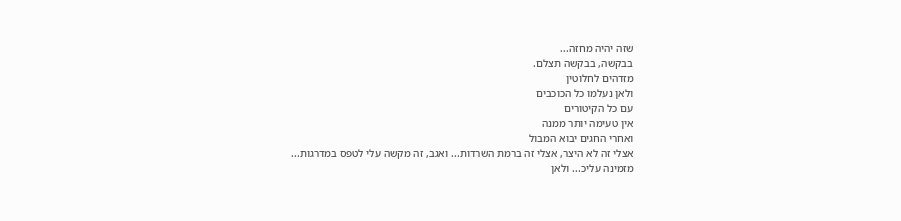שזה יהיה מחזה...
בבקשה, בבקשה תצלם.
מזדהים לחלוטין
ולאן נעלמו כל הכוכבים
עם כל הקיטורים
אין טעימה יותר ממנה
ואחרי החגים יבוא המבול
אצלי זה לא היצר, אצלי זה ברמת השרדות... ואגב, זה מקשה עלי לטפס במדרגות...
מזמינה עליכ... ולאן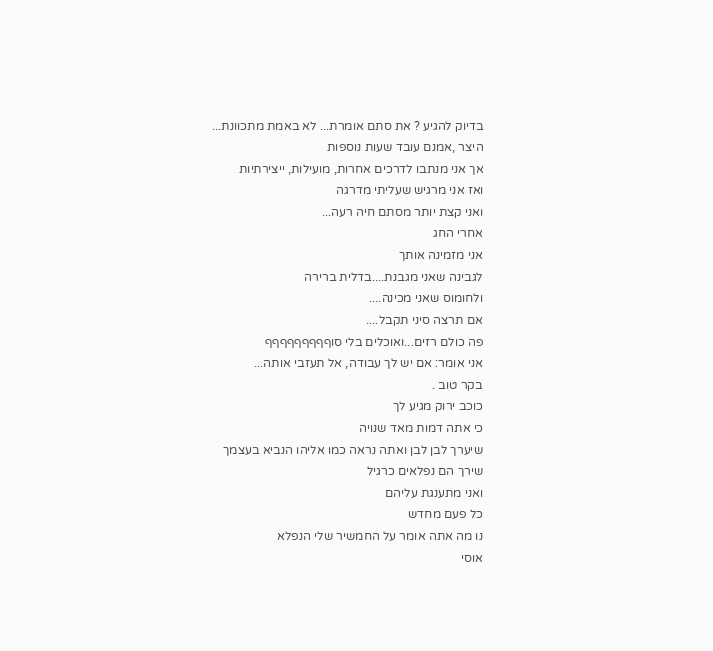בדיוק להגיע ? את סתם אומרת... לא באמת מתכוונת...
היצר ,אמנם עובד שעות נוספות
אך אני מנתבו לדרכים אחרות, מועילות, ייצירתיות
ואז אני מרגיש שעליתי מדרגה
ואני קצת יותר מסתם חיה רעה...
אחרי החג
אני מזמינה אותך
לגבינה שאני מגבנת....בדלית ברירה
ולחומוס שאני מכינה....
אם תרצה סיני תקבל....
פה כולם רזים...ואוכלים בלי סוףףףףףףףףף
אני אומר: אם יש לך עבודה, אל תעזבי אותה...
בקר טוב .
כוכב ירוק מגיע לך
כי אתה דמות מאד שנויה
שיערך לבן לבן ואתה נראה כמו אליהו הנביא בעצמך
שירך הם נפלאים כרגיל
ואני מתענגת עליהם
כל פעם מחדש
נו מה אתה אומר על החמשיר שלי הנפלא
אוסי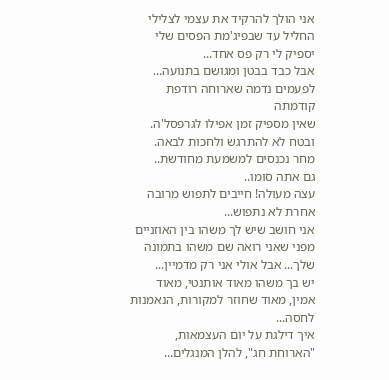אני הולך להרקיד את עצמי לצלילי החליל עד שבפיג'מת הפסים שלי יספיק לי רק פס אחד...
אבל כבד בבטן ומגושם בתנועה...
לפעמים נדמה שארוחה רודפת קודמתה
שאין מספיק זמן אפילו לגרפסל'ה.
ובטח לא להתרגש ולחכות לבאה.
מחר נכנסים למשמעת מחודשת..
גם אתה סומו..
עצה מעולה! חייבים לתפוש מרובה אחרת לא נתפוש...
אני חושב שיש לך משהו בין האוזניים מפני שאני רואה שם משהו בתמונה שלך... אבל אולי אני רק מדמיין...
יש בך משהו מאוד אותנטי, מאוד אמין, מאוד שחוזר למקורות, הנאמנות לחסה...
איך דילגת על יום העצמאות, "הארוחת חג", להלן המנגלים...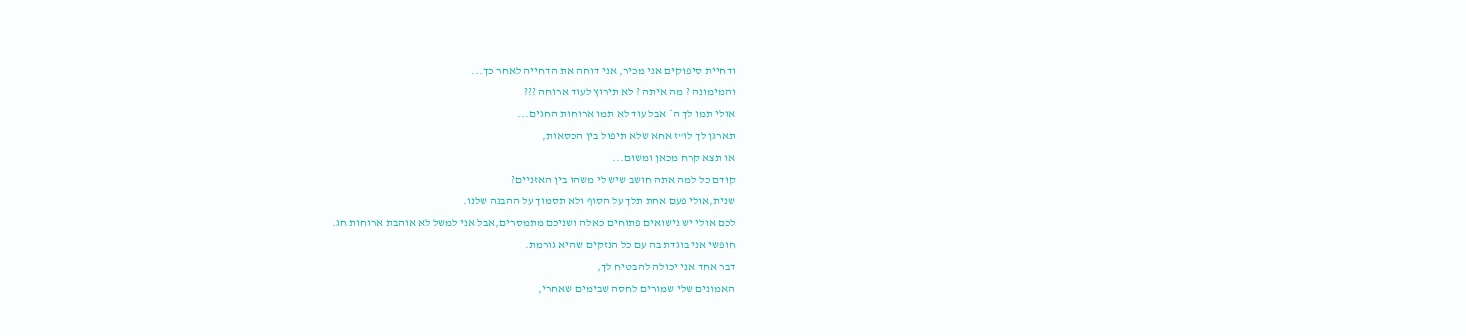ודחיית סיפוקים אני מכיר, אני דוחה את הדחייה לאחר כך...
והמימונה ? מה איתה ? לא תירוץ לעוד ארוחה ???
אולי תמו לך ה* אבל עוד לא תמו ארוחות החגים...
תארגן לך לו"ז אחא שלא תיפול בין הכסאות,
או תצא קרח מכאן ומשום...
קודם כל למה אתה חושב שיש לי משהו בין האזניים?
שנית,אולי פעם אחת תלך על הסוף ולא תסמוך על ההבנה שלנו.
לכם אולי יש נישואים פתוחים כאלה ושניכם מתמסרים,אבל אני למשל לא אוהבת ארוחות חג.
חופשי אני בוגדת בה עם כל הנזקים שהיא גורמת.
דבר אחד אני יכולה להבטיח לך,
האמונים שלי שמורים לחסה שבימים שאחרי,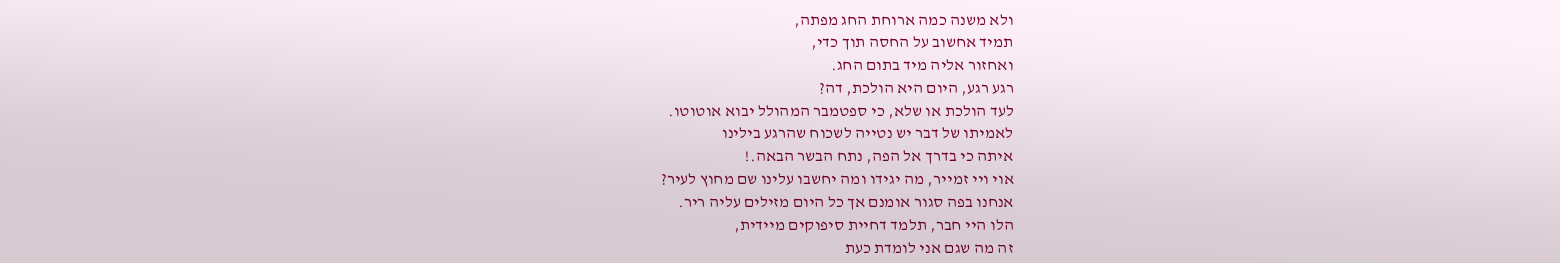ולא משנה כמה ארוחת החג מפתה,
תמיד אחשוב על החסה תוך כדי,
ואחזור אליה מיד בתום החג.
רגע רגע, היום היא הולכת, דה?
לעד הולכת או שלא, כי ספטמבר המהולל יבוא אוטוטו.
לאמיתו של דבר יש נטייה לשכוח שהרגע בילינו
איתה כי בדרך אל הפה, נתח הבשר הבאה.!
אוי ויי זמייר, מה יגידו ומה יחשבו עלינו שם מחוץ לעיר?
אנחנו בפה סגור אומנם אך כל היום מזילים עליה ריר.
הלו היי חבר, תלמד דחיית סיפוקים מיידית,
זה מה שגם אני לומדת כעת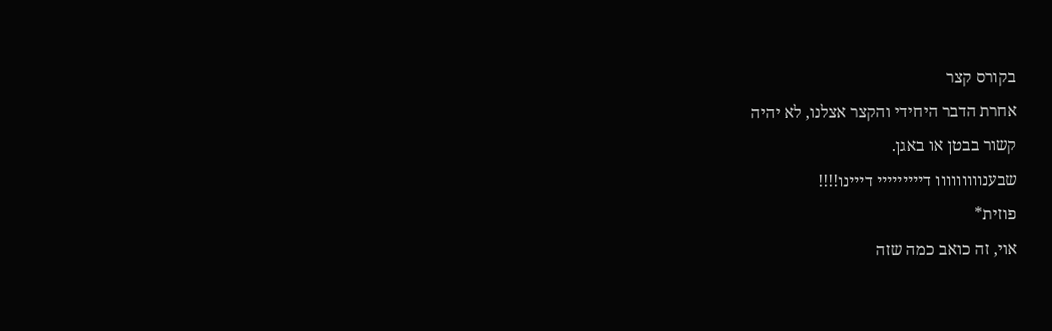בקורס קצר
אחרת הדבר היחידי והקצר אצלנו, לא יהיה
קשור בבטן או באגן.
שבענווווווווו דייייייייי דייינו!!!!
פוזית*
אוי, זה כואב כמה שזה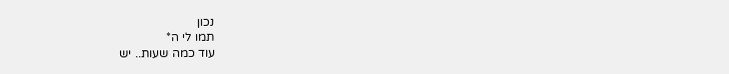נכון
תמו לי ה*
עוד כמה שעות.. יש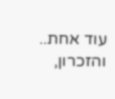עוד אחת..
והזכרון,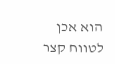הוא אכן לטווח קצר